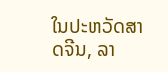ໃນປະຫວັດສາດຈີນ, ລາ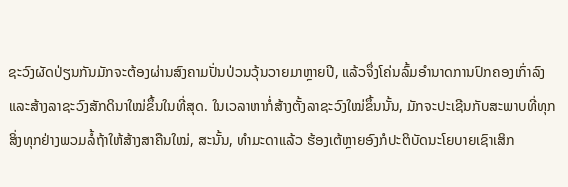ຊະວົງຜັດປ່ຽນກັນມັກຈະຕ້ອງຜ່ານສົງຄາມປັ່ນປ່ວນວຸ້ນວາຍມາຫຼາຍປີ, ແລ້ວຈຶ່ງໂຄ່ນລົ້ມອຳນາດການປົກຄອງເກົ່າລົງ ແລະສ້າງລາຊະວົງສັກດິນາໃໝ່ຂຶ້ນໃນທີ່ສຸດ. ໃນເວລາຫາກໍ່ສ້າງຕັ້ງລາຊະວົງໃໝ່ຂຶ້ນນັ້ນ, ມັກຈະປະເຊີນກັບສະພາບທີ່ທຸກສິ່ງທຸກຢ່າງພວມລໍ້ຖ້າໃຫ້ສ້າງສາຄືນໃໝ່, ສະນັ້ນ, ທຳມະດາແລ້ວ ຮ້ອງເຕ້ຫຼາຍອົງກໍປະຕິບັດນະໂຍບາຍເຊົາເສິກ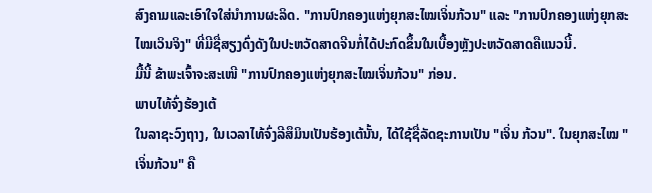ສົງຄາມແລະເອົາໃຈໃສ່ນຳການຜະລິດ. "ການປົກຄອງແຫ່ງຍຸກສະໄໝເຈິ່ນກ້ວນ" ແລະ "ການປົກຄອງແຫ່ງຍຸກສະໄໝເວິນຈິງ" ທີ່ມີຊື່ສຽງດົ່ງດັງໃນປະຫວັດສາດຈີນກໍ່ໄດ້ປະກົດຂຶ້ນໃນເບື້ອງຫຼັງປະຫວັດສາດຄືແນວນີ້.
ມື້ນີ້ ຂ້າພະເຈົ້າຈະສະເໜີ "ການປົກຄອງແຫ່ງຍຸກສະໄໝເຈິ່ນກ້ວນ" ກ່ອນ.
ພາບໄທ້ຈົ່ງຮ້ອງເຕ້
ໃນລາຊະວົງຖາງ, ໃນເວລາໄທ້ຈົ່ງລີສຶມິນເປັນຮ້ອງເຕ້ນັ້ນ, ໄດ້ໃຊ້ຊື່ລັດຊະການເປັນ "ເຈິ່ນ ກ້ວນ". ໃນຍຸກສະໄໝ "ເຈິ່ນກ້ວນ" ຄື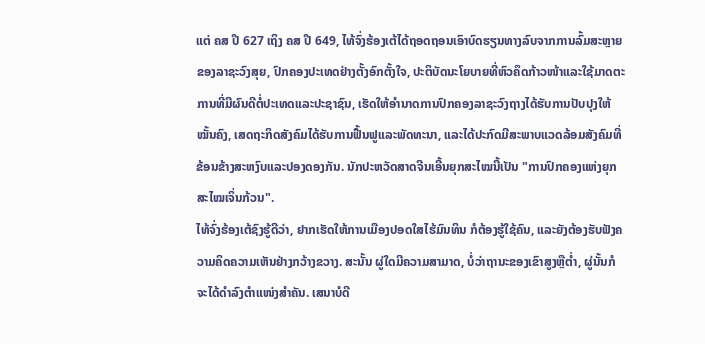ແຕ່ ຄສ ປີ 627 ເຖິງ ຄສ ປີ 649, ໄທ້ຈົ່ງຮ້ອງເຕ້ໄດ້ຖອດຖອນເອົາບົດຮຽນທາງລົບຈາກການລົ້ມສະຫຼາຍຂອງລາຊະວົງສຸຍ, ປົກຄອງປະເທດຢ່າງຕັ້ງອົກຕັ້ງໃຈ, ປະຕິບັດນະໂຍບາຍທີ່ຫົວຄຶດກ້າວໜ້າແລະໃຊ້ມາດຕະການທີ່ມີຜົນດີຕໍ່ປະເທດແລະປະຊາຊົນ, ເຮັດໃຫ້ອຳນາດການປົກຄອງລາຊະວົງຖາງໄດ້ຮັບການປັບປຸງໃຫ້ໝັ້ນຄົງ, ເສດຖະກິດສັງຄົມໄດ້ຮັບການຟື້ນຟູແລະພັດທະນາ, ແລະໄດ້ປະກົດມີສະພາບແວດລ້ອມສັງຄົມທີ່ຂ້ອນຂ້າງສະຫງົບແລະປອງດອງກັນ. ນັກປະຫວັດສາດຈີນເອີ້ນຍຸກສະໄໝນີ້ເປັນ "ການປົກຄອງແຫ່ງຍຸກສະໄໝເຈິ່ນກ້ວນ".
ໄທ້ຈົ່ງຮ້ອງເຕ້ຊົງຮູ້ດີວ່າ, ຢາກເຮັດໃຫ້ການເມືອງປອດໃສໄຮ້ມົນທິນ ກໍຕ້ອງຮູ້ໃຊ້ຄົນ, ແລະຍັງຕ້ອງຮັບຟັງຄວາມຄິດຄວາມເຫັນຢ່າງກວ້າງຂວາງ. ສະນັ້ນ ຜູ່ໃດມີຄວາມສາມາດ, ບໍ່ວ່າຖານະຂອງເຂົາສູງຫຼືຕ່ຳ, ຜູ່ນັ້ນກໍຈະໄດ້ດຳລົງຕຳແໜ່ງສຳຄັນ. ເສນາບໍດີ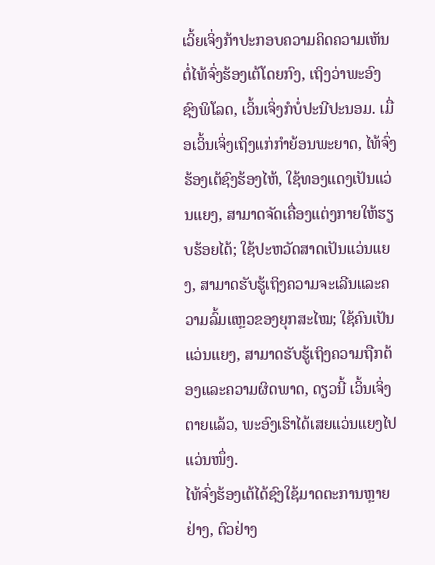ເວິ້ຍເຈິ່ງກ້າປະກອບຄວາມຄິດຄວາມເຫັນຕໍ່ໄທ້ຈົ່ງຮ້ອງເຕ້ໂດຍກົງ, ເຖິງວ່າພະອົງຊົງພິໂລດ, ເວິ້ນເຈິ່ງກໍບໍ່ປະນີປະນອມ. ເມື່ອເວິ້ນເຈິ່ງເຖິງແກ່ກຳຍ້ອນພະຍາດ, ໄທ້ຈົ່ງຮ້ອງເຕ້ຊົງຮ້ອງໄຫ້, ໃຊ້ທອງແດງເປັນແວ່ນແຍງ, ສາມາດຈັດເຄື່ອງແຕ່ງກາຍໃຫ້ຮຽບຮ້ອຍໄດ້; ໃຊ້ປະຫວັດສາດເປັນແວ່ນແຍງ, ສາມາດຮັບຮູ້ເຖິງຄວາມຈະເລີນແລະຄວາມລົ້ມແຫຼວຂອງຍຸກສະໄໝ; ໃຊ້ຄົນເປັນແວ່ນແຍງ, ສາມາດຮັບຮູ້ເຖິງຄວາມຖືກຕ້ອງແລະຄວາມຜິດພາດ, ດຽວນີ້ ເວິ້ນເຈິ່ງຕາຍແລ້ວ, ພະອົງເຮົາໄດ້ເສຍແວ່ນແຍງໄປແວ່ນໜຶ່ງ.
ໄທ້ຈົ່ງຮ້ອງເຕ້ໄດ້ຊົງໃຊ້ມາດຕະການຫຼາຍຢ່າງ, ຕົວຢ່າງ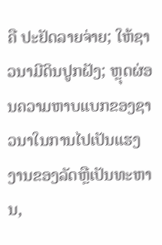ຄື ປະຢັດລາຍຈ່າຍ; ໃຫ້ຊາວນາມີດິນປູກຝັງ; ຫຼຸດຜ່ອນຄວາມຫາບແບກຂອງຊາວນາໃນການໄປເປັນແຮງງານຂອງລັດຫຼືເປັນທະຫານ,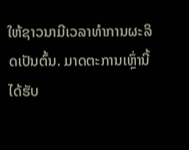ໃຫ້ຊາວນາມີເວລາທຳການຜະລິດເປັນຕົ້ນ. ມາດຕະການເຫຼົ່ານີ້ໄດ້ຮັບ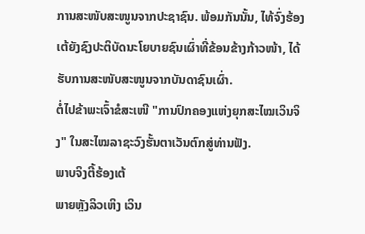ການສະໜັບສະໜູນຈາກປະຊາຊົນ. ພ້ອມກັນນັ້ນ, ໄທ້ຈົ່ງຮ້ອງເຕ້ຍັງຊົງປະຕິບັດນະໂຍບາຍຊົນເຜົ່າທີ່ຂ້ອນຂ້າງກ້າວໜ້າ, ໄດ້ຮັບການສະໜັບສະໜູນຈາກບັນດາຊົນເຜົ່າ.
ຕໍ່ໄປຂ້າພະເຈົ້າຂໍສະເໜີ "ການປົກຄອງແຫ່ງຍຸກສະໄໝເວິນຈິງ" ໃນສະໄໝລາຊະວົງຮັ້ນຕາເວັນຕົກສູ່ທ່ານຟັງ.
ພາບຈິງຕີ້ຮ້ອງເຕ້
ພາຍຫຼັງລິວເຫິງ ເວິນ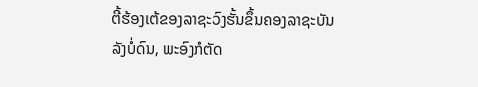ຕີ້ຮ້ອງເຕ້ຂອງລາຊະວົງຮັ້ນຂຶ້ນຄອງລາຊະບັນລັງບໍ່ດົນ, ພະອົງກໍຕັດ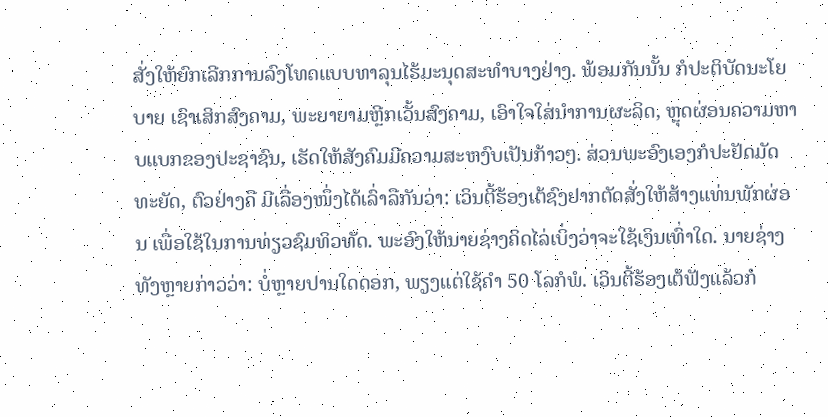ສັ່ງໃຫ້ຍົກເລີກການລົງໂທດແບບທາລຸນໄຮ້ມະນຸດສະທຳບາງຢ່າງ. ພ້ອມກັນນັ້ນ ກໍປະຕິບັດນະໂຍບາຍ ເຊົາເສິກສົງຄາມ, ພະຍາຍາມຫຼີກເວັ້ນສົງຄາມ, ເອົາໃຈໃສ່ນຳການຜະລິດ, ຫຼຸດຜ່ອນຄວາມຫາບແບກຂອງປະຊາຊົນ, ເຮັດໃຫ້ສັງຄົມມີຄວາມສະຫງົບເປັນກ້າວໆ. ສ່ວນພະອົງເອງກໍປະຢັດມັດທະຍັດ, ຕົວຢ່າງຄື ມີເລື່ອງໜຶ່ງໄດ້ເລົ່າລືກັນວ່າ: ເວິນຕີ້ຮ້ອງເຕ້ຊົງຢາກຕັດສັ່ງໃຫ້ສ້າງແທ່ນພັກຜ່ອນ ເພື່ອໃຊ້ໃນການທ່ຽວຊົມທິວທັດ. ພະອົງໃຫ້ນາຍຊ່າງຄິດໄລ່ເບິ່ງວ່າຈະໃຊ້ເງິນເທົ່າໃດ. ນາຍຊ່າງທັງຫຼາຍກ່າວວ່າ: ບໍ່ຫຼາຍປານໃດດອກ, ພຽງແຕ່ໃຊ້ຄຳ 50 ໂລກໍພໍ. ເວິນຕີ້ຮ້ອງເຕ້ຟັງແລ້ວກໍ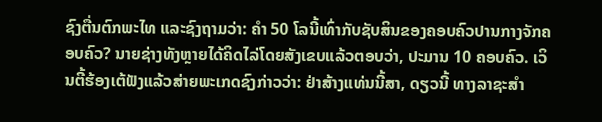ຊົງຕື່ນຕົກພະໄທ ແລະຊົງຖາມວ່າ: ຄຳ 50 ໂລນີ້ເທົ່າກັບຊັບສິນຂອງຄອບຄົວປານກາງຈັກຄອບຄົວ? ນາຍຊ່າງທັງຫຼາຍໄດ້ຄິດໄລ່ໂດຍສັງເຂບແລ້ວຕອບວ່າ, ປະມານ 10 ຄອບຄົວ. ເວິນຕີ້ຮ້ອງເຕ້ຟັງແລ້ວສ່າຍພະເກດຊົງກ່າວວ່າ: ຢ່າສ້າງແທ່ນນີ້ສາ, ດຽວນີ້ ທາງລາຊະສຳ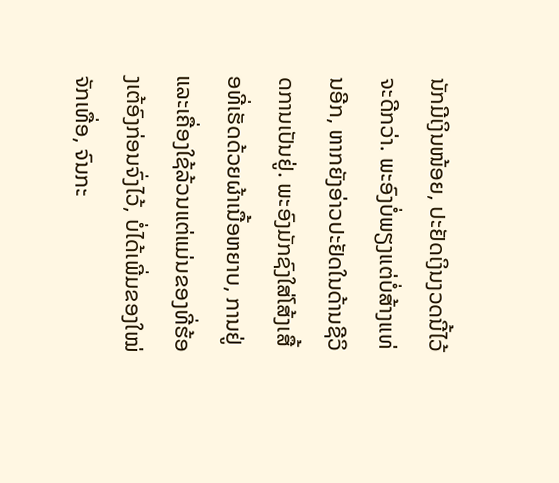ນັກມີເງິນໜ້ອຍ, ປະຢັດເງິນງວດນີ້ໄວ້ຈະດີກວ່າ. ພະອົງບໍ່ພຽງແຕ່ບໍ່ສ້າງແທ່ນອີກ, ຫາກຍັງອ່າວປະຢັດໃນດ້ານຊີວິດການເປັນຢູ່. ພະອົງມັກຊົງໃສ່ໂສ້ງເສື້ອທີ່ເຮັດດ້ວຍຜ້າເນື້ອຫຍາບ, ການຢູ່ແລະເຄື່ອງໃຊ້ລ້ວນແຕ່ແມ່ນຂອງທີ່ຮ້ອງເຕ້ອົງກ່ອນຈົ່ງໄວ້, ບໍ່ໄດ້ເພີ່ມຂອງໃໝ່ຈັກເທື່ອ, ຈົນກະ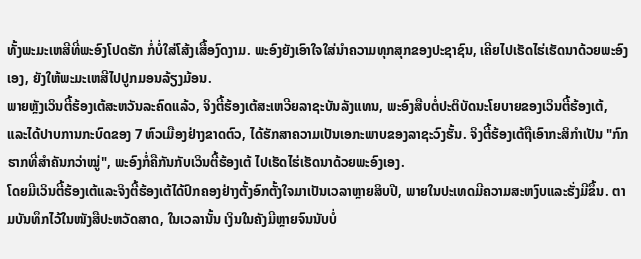ທັ້ງພະມະເຫສີທີ່ພະອົງໂປດຮັກ ກໍ່ບໍ່ໃສ່ໂສ້ງເສື້ອງົດງາມ. ພະອົງຍັງເອົາໃຈໃສ່ນຳຄວາມທຸກສຸກຂອງປະຊາຊົນ, ເຄີຍໄປເຮັດໄຮ່ເຮັດນາດ້ວຍພະອົງເອງ, ຍັງໃຫ້ພະມະເຫສີໄປປູກມອນລ້ຽງມ້ອນ.
ພາຍຫຼັງເວິນຕີ້ຮ້ອງເຕ້ສະຫວັນລະຄົດແລ້ວ, ຈິງຕີ້ຮ້ອງເຕ້ສະເຫວີຍລາຊະບັນລັງແທນ, ພະອົງສືບຕໍ່ປະຕິບັດນະໂຍບາຍຂອງເວິນຕີ້ຮ້ອງເຕ້, ແລະໄດ້ປາບການກະບົດຂອງ 7 ຫົວເມືອງຢ່າງຂາດຕົວ, ໄດ້ຮັກສາຄວາມເປັນເອກະພາບຂອງລາຊະວົງຮັ້ນ. ຈິງຕີ້ຮ້ອງເຕ້ຖືເອົາກະສິກຳເປັນ "ກົກຮາກທີ່ສຳຄັນກວ່າໝູ່", ພະອົງກໍ່ຄືກັນກັບເວິນຕີ້ຮ້ອງເຕ້ ໄປເຮັດໄຮ່ເຮັດນາດ້ວຍພະອົງເອງ.
ໂດຍມີເວິນຕີ້ຮ້ອງເຕ້ແລະຈິງຕີ້ຮ້ອງເຕ້ໄດ້ປົກຄອງຢ່າງຕັ້ງອົກຕັ້ງໃຈມາເປັນເວລາຫຼາຍສິບປີ, ພາຍໃນປະເທດມີຄວາມສະຫງົບແລະຮັ່ງມີຂຶ້ນ. ຕາມບັນທຶກໄວ້ໃນໜັງສືປະຫວັດສາດ, ໃນເວລານັ້ນ ເງິນໃນຄັງມີຫຼາຍຈົນນັບບໍ່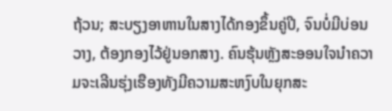ຖ້ວນ; ສະບຽງອາຫານໃນສາງໄດ້ກອງຂຶ້ນຄູ່ປີ, ຈົນບໍ່ມີບ່ອນວາງ, ຕ້ອງກອງໄວ້ຢູ່ນອກສາງ. ຄົນຮຸ້ນຫຼັງສະອອນໃຈນຳຄວາມຈະເລີນຮຸ່ງເຮືອງທັງມີຄວາມສະຫງົບໃນຍຸກສະ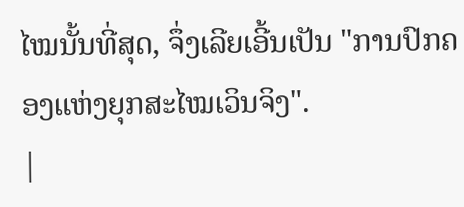ໄໝນັ້ນທີ່ສຸດ, ຈຶ່ງເລີຍເອີ້ນເປັນ "ການປົກຄອງແຫ່ງຍຸກສະໄໝເວິນຈິງ".
|